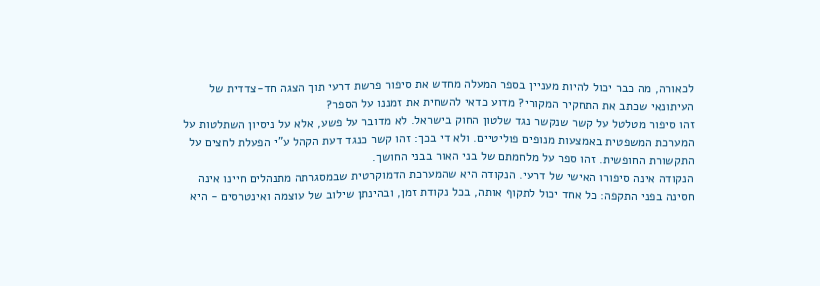לכאורה, מה כבר יכול להיות מעניין בספר המעלה מחדש את סיפור פרשת דרעי תוך הצגה חד-צדדית של העיתונאי שכתב את התחקיר המקורי? מדוע כדאי להשחית את זמננו על הספר?
זהו סיפור מטלטל על קשר שנקשר נגד שלטון החוק בישראל. לא מדובר על פשע, אלא על ניסיון השתלטות על המערכת המשפטית באמצעות מנופים פוליטיים. ולא די בכך: זהו קשר כנגד דעת הקהל ע"י הפעלת לחצים על התקשורת החופשית. זהו ספר על מלחמתם של בני האור בבני החושך.
הנקודה אינה סיפורו האישי של דרעי. הנקודה היא שהמערכת הדמוקרטית שבמסגרתה מתנהלים חיינו אינה חסינה בפני התקפה: כל אחד יכול לתקוף אותה, בכל נקודת זמן, ובהינתן שילוב של עוצמה ואינטרסים - היא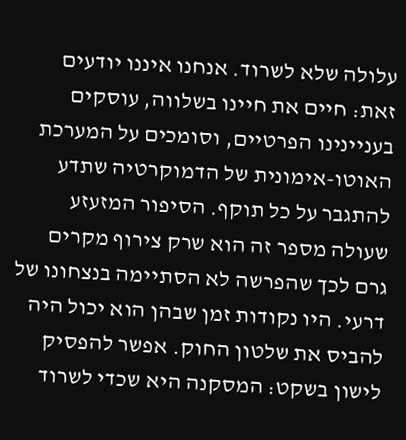עלולה שלא לשרוד. אנחנו איננו יודעים זאת: חיים את חיינו בשלווה, עוסקים בעניינינו הפרטיים, וסומכים על המערכת האוטו-אימונית של הדמוקרטיה שתדע להתגבר על כל תוקף. הסיפור המזעזע שעולה מספר זה הוא שרק צירוף מקרים גרם לכך שהפרשה לא הסתיימה בנצחונו של דרעי. היו נקודות זמן שבהן הוא יכול היה להביס את שלטון החוק. אפשר להפסיק לישון בשקט: המסקנה היא שכדי לשרוד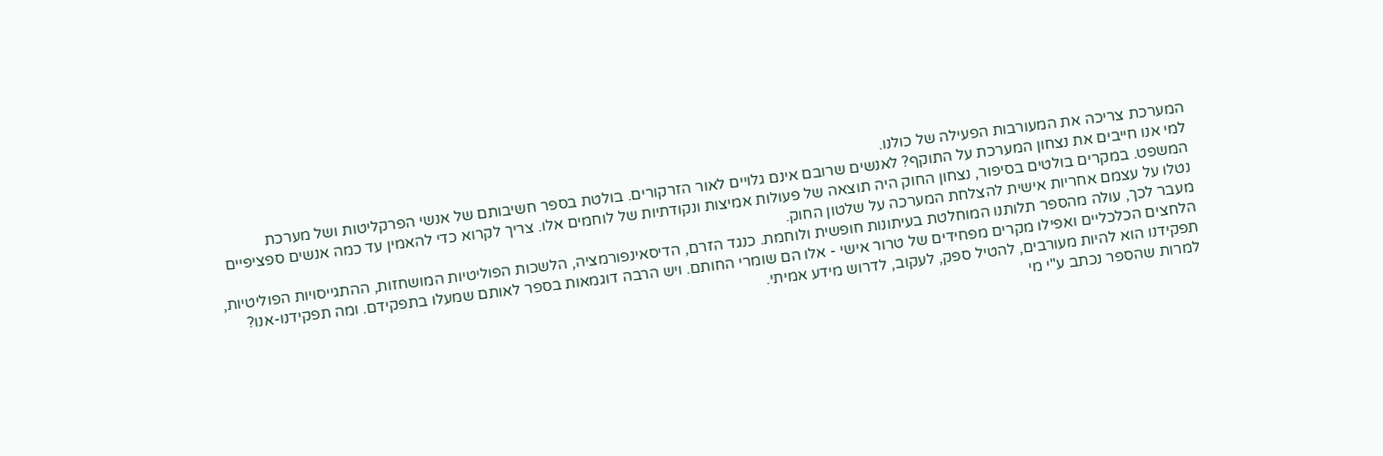המערכת צריכה את המעורבות הפעילה של כולנו.
למי אנו חייבים את נצחון המערכת על התוקף? לאנשים שרובם אינם גלויים לאור הזרקורים. בולטת בספר חשיבותם של אנשי הפרקליטות ושל מערכת המשפט. במקרים בולטים בסיפור, נצחון החוק היה תוצאה של פעולות אמיצות ונקודתיות של לוחמים אלו. צריך לקרוא כדי להאמין עד כמה אנשים ספציפיים נטלו על עצמם אחריות אישית להצלחת המערכה על שלטון החוק.
מעבר לכך, עולה מהספר תלותנו המוחלטת בעיתונות חופשית ולוחמת. כנגד הזרם, הדיסאינפורמציה, הלשכות הפוליטיות המושחזות, ההתגייסויות הפוליטיות, הלחצים הכלכליים ואפילו מקרים מפחידים של טרור אישי - אלו הם שומרי החותם. ויש הרבה דוגמאות בספר לאותם שמעלו בתפקידם. ומה תפקידנו-אנו? תפקידנו הוא להיות מעורבים, להטיל ספק, לעקוב, לדרוש מידע אמיתי.
למרות שהספר נכתב ע"י מי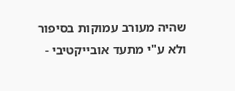שהיה מעורב עמוקות בסיפור ולא ע"י מתעד אובייקטיבי -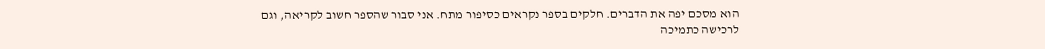הוא מסכם יפה את הדברים. חלקים בספר נקראים כסיפור מתח. אני סבור שהספר חשוב לקריאה, וגם לרכישה כתמיכה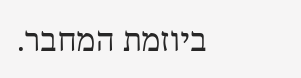ביוזמת המחבר.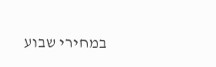במחירי שבוע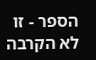הספר - זו לא הקרבה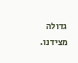גדולה מצידנו.